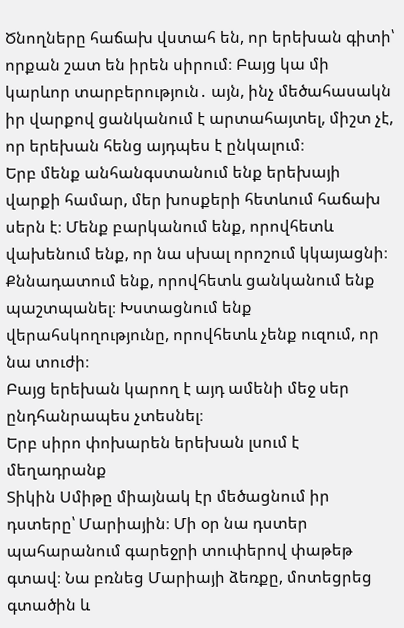Ծնողները հաճախ վստահ են, որ երեխան գիտի՝ որքան շատ են իրեն սիրում։ Բայց կա մի կարևոր տարբերություն․ այն, ինչ մեծահասակն իր վարքով ցանկանում է արտահայտել, միշտ չէ, որ երեխան հենց այդպես է ընկալում։
Երբ մենք անհանգստանում ենք երեխայի վարքի համար, մեր խոսքերի հետևում հաճախ սերն է։ Մենք բարկանում ենք, որովհետև վախենում ենք, որ նա սխալ որոշում կկայացնի։ Քննադատում ենք, որովհետև ցանկանում ենք պաշտպանել։ Խստացնում ենք վերահսկողությունը, որովհետև չենք ուզում, որ նա տուժի։
Բայց երեխան կարող է այդ ամենի մեջ սեր ընդհանրապես չտեսնել։
Երբ սիրո փոխարեն երեխան լսում է մեղադրանք
Տիկին Սմիթը միայնակ էր մեծացնում իր դստերը՝ Մարիային։ Մի օր նա դստեր պահարանում գարեջրի տուփերով փաթեթ գտավ։ Նա բռնեց Մարիայի ձեռքը, մոտեցրեց գտածին և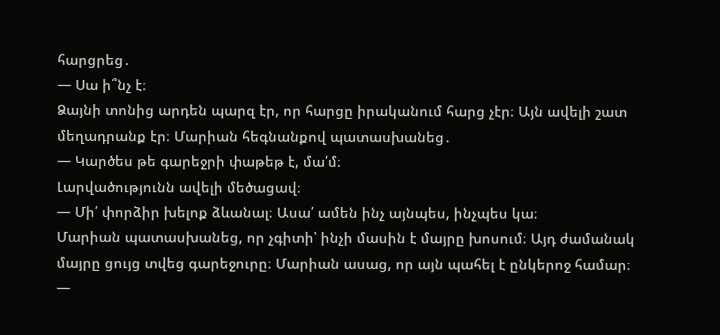հարցրեց․
— Սա ի՞նչ է։
Ձայնի տոնից արդեն պարզ էր, որ հարցը իրականում հարց չէր։ Այն ավելի շատ մեղադրանք էր։ Մարիան հեգնանքով պատասխանեց․
— Կարծես թե գարեջրի փաթեթ է, մա՛մ։
Լարվածությունն ավելի մեծացավ։
— Մի՛ փորձիր խելոք ձևանալ։ Ասա՛ ամեն ինչ այնպես, ինչպես կա։
Մարիան պատասխանեց, որ չգիտի՝ ինչի մասին է մայրը խոսում։ Այդ ժամանակ մայրը ցույց տվեց գարեջուրը։ Մարիան ասաց, որ այն պահել է ընկերոջ համար։
—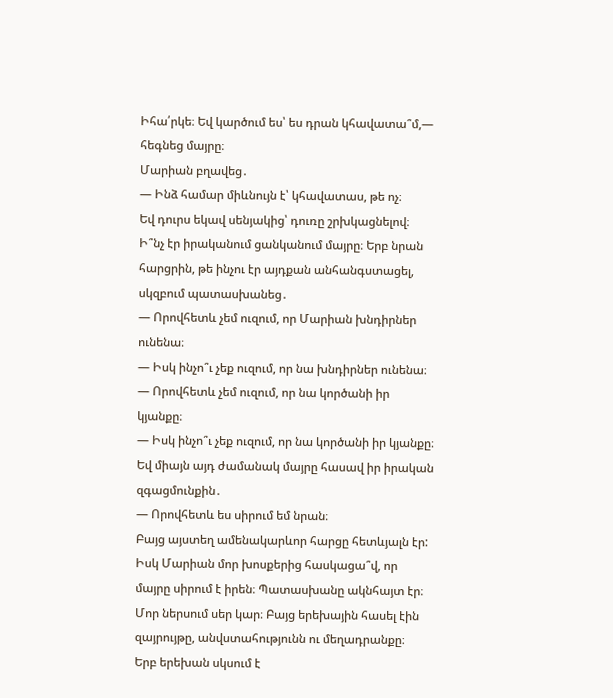Իհա՛րկե։ Եվ կարծում ես՝ ես դրան կհավատա՞մ,— հեգնեց մայրը։
Մարիան բղավեց․
— Ինձ համար միևնույն է՝ կհավատաս, թե ոչ։
Եվ դուրս եկավ սենյակից՝ դուռը շրխկացնելով։
Ի՞նչ էր իրականում ցանկանում մայրը։ Երբ նրան հարցրին, թե ինչու էր այդքան անհանգստացել, սկզբում պատասխանեց․
— Որովհետև չեմ ուզում, որ Մարիան խնդիրներ ունենա։
— Իսկ ինչո՞ւ չեք ուզում, որ նա խնդիրներ ունենա։
— Որովհետև չեմ ուզում, որ նա կործանի իր կյանքը։
— Իսկ ինչո՞ւ չեք ուզում, որ նա կործանի իր կյանքը։
Եվ միայն այդ ժամանակ մայրը հասավ իր իրական զգացմունքին․
— Որովհետև ես սիրում եմ նրան։
Բայց այստեղ ամենակարևոր հարցը հետևյալն էր: Իսկ Մարիան մոր խոսքերից հասկացա՞վ, որ մայրը սիրում է իրեն։ Պատասխանը ակնհայտ էր։ Մոր ներսում սեր կար։ Բայց երեխային հասել էին զայրույթը, անվստահությունն ու մեղադրանքը։
Երբ երեխան սկսում է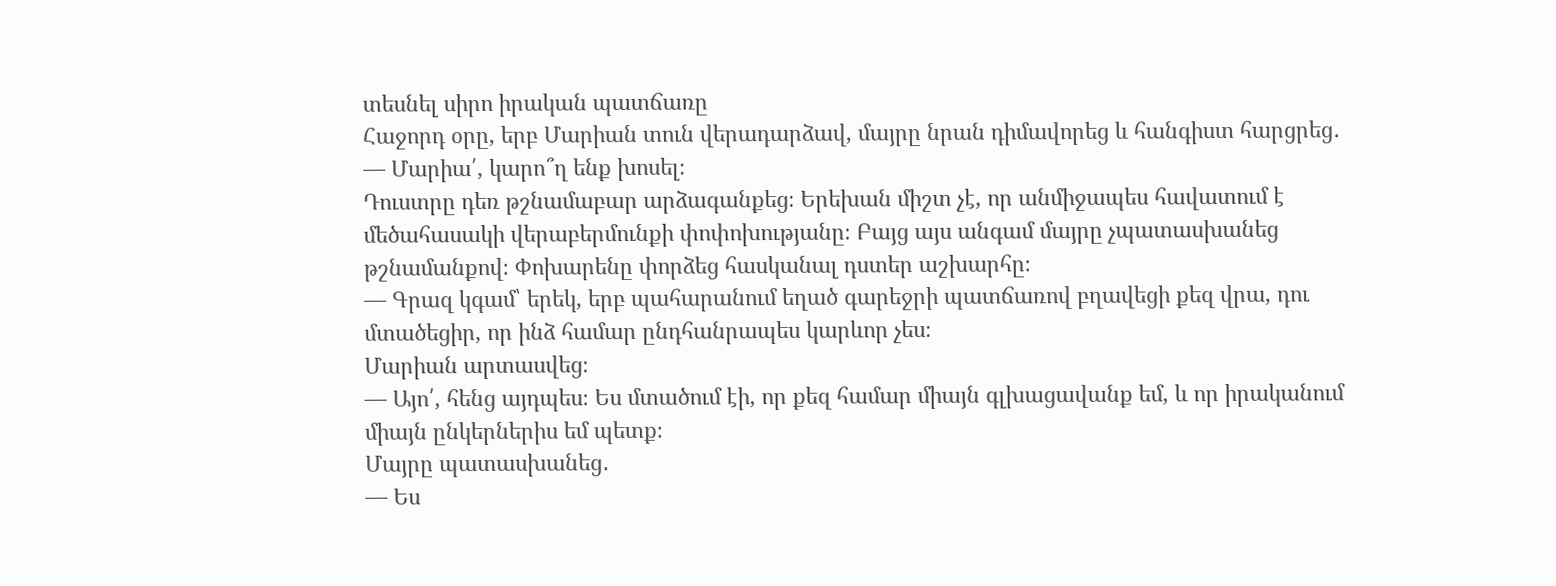տեսնել սիրո իրական պատճառը
Հաջորդ օրը, երբ Մարիան տուն վերադարձավ, մայրը նրան դիմավորեց և հանգիստ հարցրեց․
— Մարիա՛, կարո՞ղ ենք խոսել։
Դուստրը դեռ թշնամաբար արձագանքեց։ Երեխան միշտ չէ, որ անմիջապես հավատում է մեծահասակի վերաբերմունքի փոփոխությանը։ Բայց այս անգամ մայրը չպատասխանեց թշնամանքով։ Փոխարենը փորձեց հասկանալ դստեր աշխարհը։
— Գրազ կգամ՝ երեկ, երբ պահարանում եղած գարեջրի պատճառով բղավեցի քեզ վրա, դու մտածեցիր, որ ինձ համար ընդհանրապես կարևոր չես։
Մարիան արտասվեց։
— Այո՛, հենց այդպես։ Ես մտածում էի, որ քեզ համար միայն գլխացավանք եմ, և որ իրականում միայն ընկերներիս եմ պետք։
Մայրը պատասխանեց․
— Ես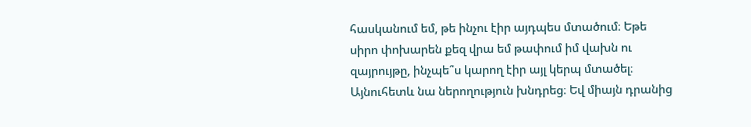հասկանում եմ, թե ինչու էիր այդպես մտածում։ Եթե սիրո փոխարեն քեզ վրա եմ թափում իմ վախն ու զայրույթը, ինչպե՞ս կարող էիր այլ կերպ մտածել։
Այնուհետև նա ներողություն խնդրեց։ Եվ միայն դրանից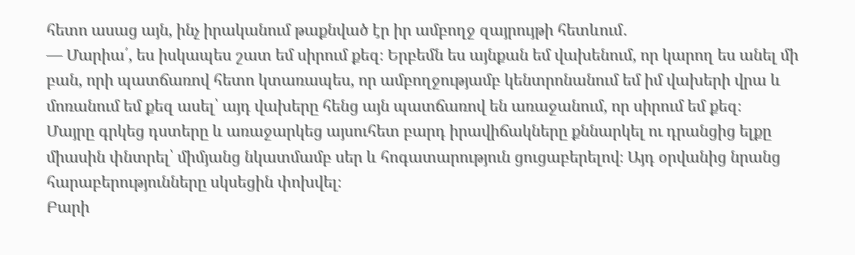հետո ասաց այն, ինչ իրականում թաքնված էր իր ամբողջ զայրույթի հետևում․
— Մարիա՛, ես իսկապես շատ եմ սիրում քեզ։ Երբեմն ես այնքան եմ վախենում, որ կարող ես անել մի բան, որի պատճառով հետո կտառապես, որ ամբողջությամբ կենտրոնանում եմ իմ վախերի վրա և մոռանում եմ քեզ ասել՝ այդ վախերը հենց այն պատճառով են առաջանում, որ սիրում եմ քեզ։
Մայրը գրկեց դստերը և առաջարկեց այսուհետ բարդ իրավիճակները քննարկել ու դրանցից ելքը միասին փնտրել՝ միմյանց նկատմամբ սեր և հոգատարություն ցուցաբերելով։ Այդ օրվանից նրանց հարաբերությունները սկսեցին փոխվել։
Բարի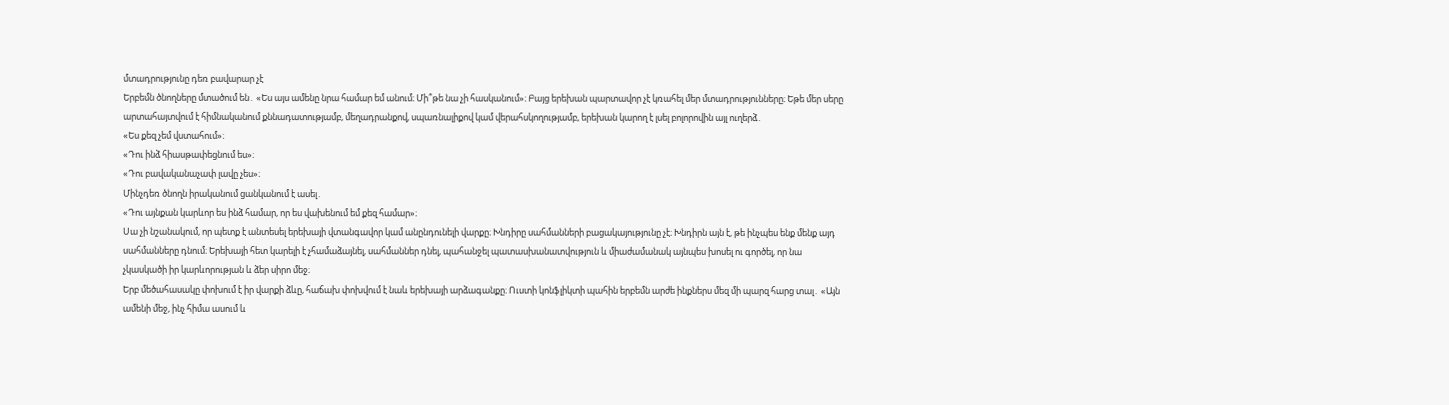մտադրությունը դեռ բավարար չէ
Երբեմն ծնողները մտածում են․ «Ես այս ամենը նրա համար եմ անում։ Մի՞թե նա չի հասկանում»։ Բայց երեխան պարտավոր չէ կռահել մեր մտադրությունները։ Եթե մեր սերը արտահայտվում է հիմնականում քննադատությամբ, մեղադրանքով, սպառնալիքով կամ վերահսկողությամբ, երեխան կարող է լսել բոլորովին այլ ուղերձ․
«Ես քեզ չեմ վստահում»։
«Դու ինձ հիասթափեցնում ես»։
«Դու բավականաչափ լավը չես»։
Մինչդեռ ծնողն իրականում ցանկանում է ասել․
«Դու այնքան կարևոր ես ինձ համար, որ ես վախենում եմ քեզ համար»։
Սա չի նշանակում, որ պետք է անտեսել երեխայի վտանգավոր կամ անընդունելի վարքը։ Խնդիրը սահմանների բացակայությունը չէ։ Խնդիրն այն է, թե ինչպես ենք մենք այդ սահմանները դնում։ Երեխայի հետ կարելի է չհամաձայնել, սահմաններ դնել, պահանջել պատասխանատվություն և միաժամանակ այնպես խոսել ու գործել, որ նա չկասկածի իր կարևորության և ձեր սիրո մեջ։
Երբ մեծահասակը փոխում է իր վարքի ձևը, հաճախ փոխվում է նաև երեխայի արձագանքը։ Ուստի կոնֆլիկտի պահին երբեմն արժե ինքներս մեզ մի պարզ հարց տալ․ «Այն ամենի մեջ, ինչ հիմա ասում և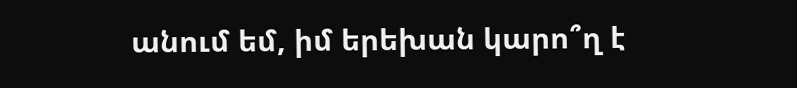անում եմ, իմ երեխան կարո՞ղ է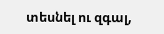տեսնել ու զգալ,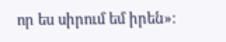որ ես սիրում եմ իրեն»։